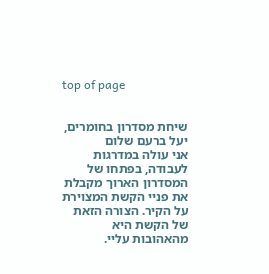top of page


שיחת מסדרון בחומרים, יעל ברעם שלום
אני עולה במדרגות לעבודה, בפתחו של המסדרון הארוך מקבלת את פניי הקשת המצוירת על הקיר. הצורה הזאת של הקשת היא מהאהובות עליי.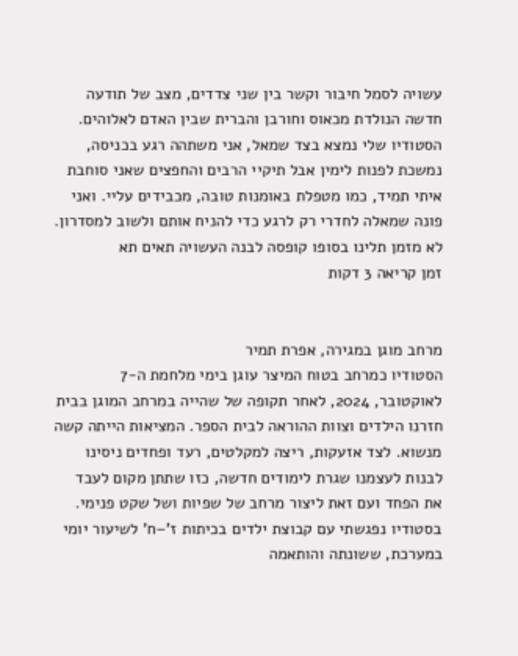עשויה לסמל חיבור וקשר בין שני צדדים, מצב של תודעה חדשה הנולדת מכאוס וחורבן והברית שבין האדם לאלוהים. הסטודיו שלי נמצא בצד שמאל, אני משתהה רגע בכניסה, נמשכת לפנות לימין אבל תיקיי הרבים והחפצים שאני סוחבת איתי תמיד, כמו מטפלת באומנות טובה, מכבידים עליי. ואני פונה שמאלה לחדרי רק לרגע כדי להניח אותם ולשוב למסדרון. לא מזמן תלינו בסופו קופסה לבנה העשויה תאים תא
זמן קריאה 3 דקות


מרחב מוגן במגירה, אפרת תמיר
הסטודיו כמרחב בטוח המיצר עוגן בימי מלחמת ה-7 לאוקטובר, 2024, לאחר תקופה של שהייה במרחב המוגן בבית חזרנו הילדים וצוות ההוראה לבית הספר. המציאות הייתה קשה מנשוא. לצד אזעקות, ריצה למקלטים, רעד ופחדים ניסינו לבנות לעצמנו שגרת לימודים חדשה, כזו שתתן מקום לעבד את הפחד ועם זאת ליצור מרחב של שפיות ושל שקט פנימי. בסטודיו נפגשתי עם קבוצת ילדים בכיתות ז'–ח' לשיעור יומי במערכת, ששונתה והותאמה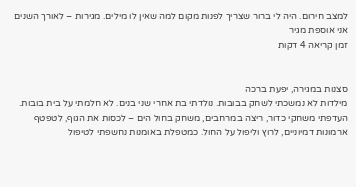למצב חירום. היה לי ברור שצריך לפנות מקום למה שאין לו מילים. מגירות – לאורך השנים אני אוספת מגיר
זמן קריאה 4 דקות


סצנות במגירה, יפעת ברכה
מילדות לא נמשכתי לשחק בבובות. נולדתי בת אחרי שני בנים. לא חלמתי על בית בובות. העדפתי משחקי כדור, ריצה במרחבים, משחק בחול הים – לכסות את הגוף, לטפטף ארמונות דמיוניים, לרוץ וליפול על החול. כמטפלת באומנות נחשפתי לטיפול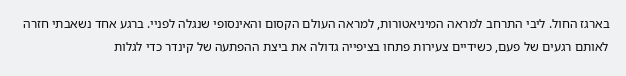בארגז החול. ליבי התרחב למראה המיניאטורות, למראה העולם הקסום והאינסופי שנגלה לפניי. ברגע אחד נשאבתי חזרה לאותם רגעים של פעם, כשידיים צעירות פתחו בציפייה גדולה את ביצת ההפתעה של קינדר כדי לגלות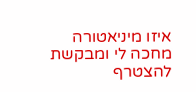איזו מיניאטורה מחכה לי ומבקשת להצטרף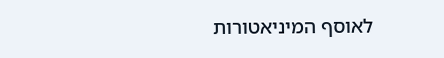לאוסף המיניאטורות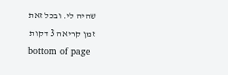שהיה לי. ובכל זאת
זמן קריאה 3 דקות
bottom of page